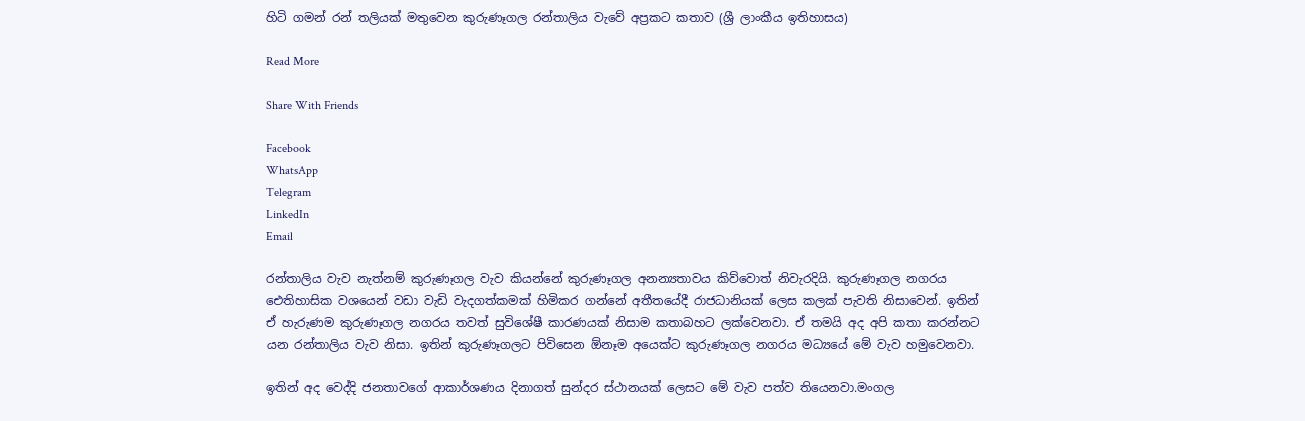හිටි ගමන් රන් තලියක් මතුවෙන කුරුණෑගල රන්තාලිය වැවේ අප්‍රකට කතාව (ශ්‍රී ලාංකීය ඉතිහාසය)

Read More

Share With Friends

Facebook
WhatsApp
Telegram
LinkedIn
Email

රන්තාලිය වැව නැත්නම් කුරුණෑගල වැව කියන්නේ කුරුණෑගල අනන්‍යතාවය කිව්වොත් නිවැරදියි. කුරුණෑගල නගරය ඓතිහාසික වශයෙන් වඩා වැඩි වැදගත්කමක් හිමිකර ගන්නේ අතීතයේදී රාජධානියක් ලෙස කලක් පැවති නිසාවෙන්. ඉතින් ඒ හැරුණම කුරුණෑගල නගරය තවත් සුවිශේෂී කාරණයක් නිසාම කතාබහට ලක්වෙනවා. ඒ තමයි අද අපි කතා කරන්නට යන රන්තාලිය වැව නිසා. ඉතින් කුරුණෑගලට පිවිසෙන ඕනෑම අයෙක්ට කුරුණෑගල නගරය මධ්‍යයේ මේ වැව හමුවෙනවා.

ඉතින් අද වෙද්දි ජනතාවගේ ආකාර්ශණය දිනාගත් සුන්දර ස්ථානයක් ලෙසට මේ වැව පත්ව තියෙනවා.මංගල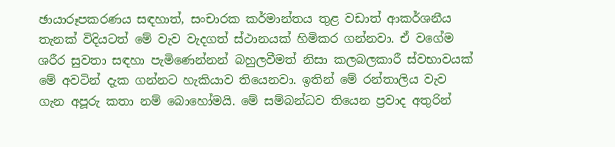ඡායාරූපකරණය සඳහාත්, සංචාරක කර්මාන්තය තුළ වඩාත් ආකර්ශනීය තැනක් විදියටත් මේ වැව වැදගත් ස්ථානයක් හිමිකර ගන්නවා. ඒ වගේම ශරීර සුවතා සඳහා පැමිණෙන්නන් බහුලවීමත් නිසා කලබලකාරී ස්වභාවයක් මේ අවටින් දැක ගන්නට හැකියාව තියෙනවා. ඉතින් මේ රන්තාලිය වැව ගැන අපූරු කතා නම් බොහෝමයි. මේ සම්බන්ධව තියෙන ප්‍රවාද අතුරින්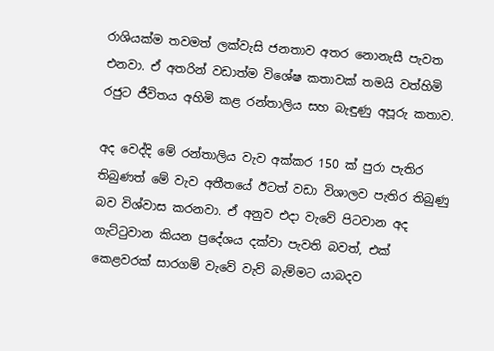රාශියක්ම තවමත් ලක්වැසි ජනතාව අතර නොනැසී පැවත එනවා. ඒ අතරින් වඩාත්ම විශේෂ කතාවක් තමයි වත්හිමි රජුට ජීවිතය අහිමි කළ රන්තාලිය සහ බැඳුණු අපූරු කතාව.

අද වෙද්දි මේ රන්තාලිය වැව අක්කර 150 ක් පුරා පැතිර තිබුණත් මේ වැව අතීතයේ ඊටත් වඩා විශාලව පැතිර තිබුණු බව විශ්වාස කරනවා. ඒ අනුව එදා වැවේ පිටවාන අද ගැට්ටුවාන කියන ප්‍රදේශය දක්වා පැවති බවත්, එක් කෙළවරක් සාරගම් වැවේ වැව් බැම්මට යාබදව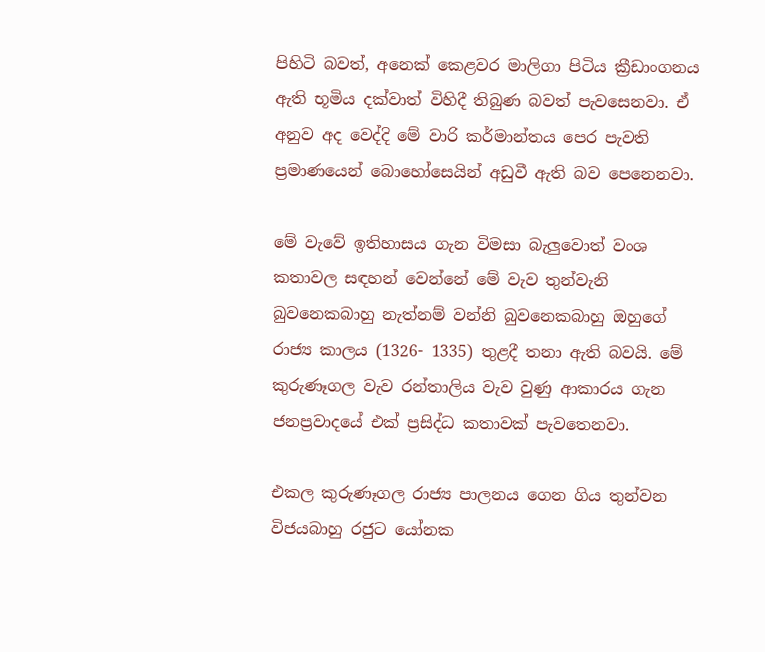පිහිටි බවත්, අනෙක් කෙළවර මාලිගා පිටිය ක්‍රීඩාංගනය ඇති භූමිය දක්වාත් විහිදී තිබුණ බවත් පැවසෙනවා. ඒ අනුව අද වෙද්දි මේ වාරි කර්මාන්තය පෙර පැවති ප්‍රමාණයෙන් බොහෝසෙයින් අඩුවී ඇති බව පෙනෙනවා.

මේ වැවේ ඉතිහාසය ගැන විමසා බැලුවොත් වංශ කතාවල සඳහන් වෙන්නේ මේ වැව තුන්වැනි බුවනෙකබාහු නැත්නම් වන්නි බුවනෙකබාහු ඔහුගේ රාජ්‍ය කාලය (1326- 1335) තුළදී තනා ඇති බවයි. මේ කුරුණෑගල වැව රන්තාලිය වැව වුණු ආකාරය ගැන ජනප්‍රවාදයේ එක් ප්‍රසිද්ධ කතාවක් පැවතෙනවා.

එකල කුරුණෑගල රාජ්‍ය පාලනය ගෙන ගිය තුන්වන විජයබාහු රජුට යෝනක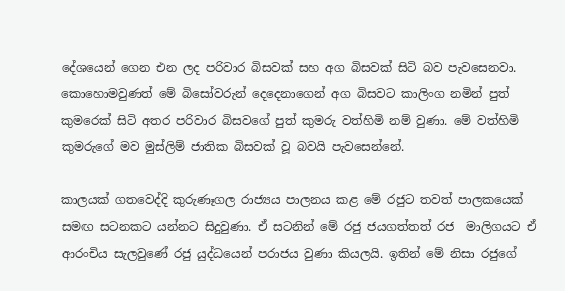දේශයෙන් ගෙන එන ලද පරිවාර බිසවක් සහ අග බිසවක් සිටි බව පැවසෙනවා. කොහොමවුණත් මේ බිසෝවරුන් දෙදෙනාගෙන් අග බිසවට කාලිංග නමින් පුත් කුමරෙක් සිටි අතර පරිවාර බිසවගේ පුත් කුමරු වත්හිමි නම් වුණා. මේ වත්හිමි කුමරුගේ මව මුස්ලිම් ජාතික බිසවක් වූ බවයි පැවසෙන්නේ.

කාලයක් ගතවෙද්දි කුරුණෑගල රාජ්‍යය පාලනය කළ මේ රජුට තවත් පාලකයෙක් සමඟ සටනකට යන්නට සිදුවුණා. ඒ සටනින් මේ රජු ජයගත්තත් රජ  මාලිගයට ඒ ආරංචිය සැලවුණේ රජු යුද්ධයෙන් පරාජය වුණා කියලයි. ඉතින් මේ නිසා රජුගේ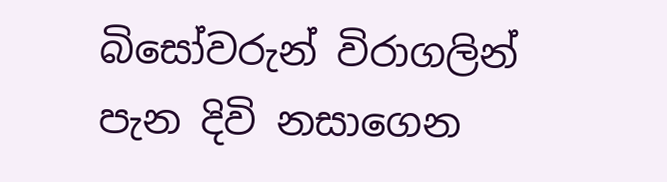බිසෝවරුන් විරාගලින් පැන දිවි නසාගෙන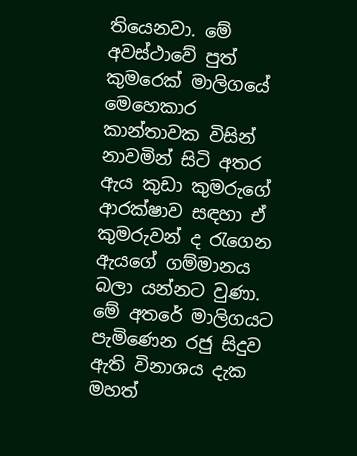තියෙනවා. මේ අවස්ථාවේ පුත් කුමරෙක් මාලිගයේ මෙහෙකාර කාන්තාවක විසින් නාවමින් සිටි අතර ඇය කුඩා කුමරුගේ ආරක්ෂාව සඳහා ඒ කුමරුවන් ද රැගෙන ඇයගේ ගම්මානය බලා යන්නට වුණා. මේ අතරේ මාලිගයට පැමිණෙන රජු සිදුව ඇති විනාශය දැක මහත්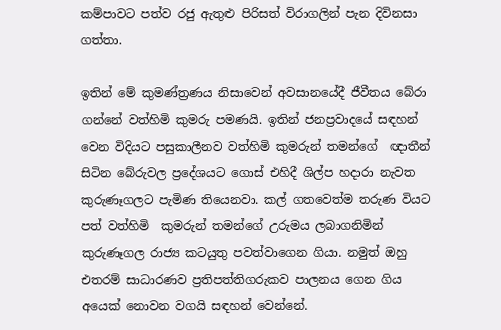කම්පාවට පත්ව රජු ඇතුළු පිරිසත් විරාගලින් පැන දිවිනසා ගත්තා.

ඉතින් මේ කුමණ්ත්‍රණය නිසාවෙන් අවසානයේදී ජීවීතය බේරා ගන්නේ වත්හිමි කුමරු පමණයි. ඉතින් ජනප්‍රවාදයේ සඳහන් වෙන විදියට පසුකාලීනව වත්හිමි කුමරුන් තමන්ගේ  ඥාතීන් සිටින බේරුවල ප්‍රදේශයට ගොස් එහිදී ශිල්ප හදාරා නැවත කුරුණෑගලට පැමිණ තියෙනවා. කල් ගතවෙත්ම තරුණ වියට පත් වත්හිමි  කුමරුන් තමන්ගේ උරුමය ලබාගනිමින් කුරුණෑගල රාජ්‍ය කටයුතු පවත්වාගෙන ගියා. නමුත් ඔහු එතරම් සාධාරණව ප්‍රතිපත්තිගරුකව පාලනය ගෙන ගිය අයෙක් නොවන වගයි සඳහන් වෙන්නේ.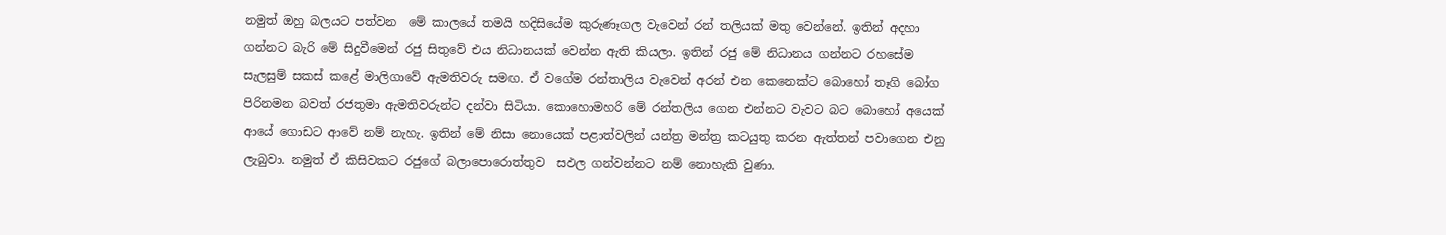නමුත් ඔහු බලයට පත්වන  මේ කාලයේ තමයි හදිසියේම කුරුණෑගල වැවෙන් රන් තලියක් මතු වෙන්නේ. ඉතින් අදහා ගන්නට බැරි මේ සිදුවීමෙන් රජු සිතුවේ එය නිධානයක් වෙන්න ඇති කියලා. ඉතින් රජු මේ නිධානය ගන්නට රහසේම සැලසුම් සකස් කළේ මාලිගාවේ ඇමතිවරු සමඟ. ඒ වගේම රන්තාලිය වැවෙන් අරන් එන කෙනෙක්ට බොහෝ තෑගි බෝග පිරිනමන බවත් රජතුමා ඇමතිවරුන්ට දන්වා සිටියා. කොහොමහරි මේ රන්තලිය ගෙන එන්නට වැවට බට බොහෝ අයෙක් ආයේ ගොඩට ආවේ නම් නැහැ. ඉතින් මේ නිසා නොයෙක් පළාත්වලින් යන්ත්‍ර මන්ත්‍ර කටයුතු කරන ඇත්තන් පවාගෙන එනු ලැබුවා. නමුත් ඒ කිසිවකට රජුගේ බලාපොරොත්තුව  සඵල ගන්වන්නට නම් නොහැකි වුණා.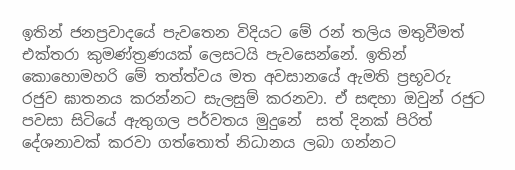ඉතින් ජනප්‍රවාදයේ පැවතෙන විදියට මේ රන් තලිය මතුවීමත් එක්තරා කුමණ්ත්‍රණයක් ලෙසටයි පැවසෙන්නේ. ඉතින් කොහොමහරි මේ තත්ත්වය මත අවසානයේ ඇමති ප්‍රභූවරු රජුව ඝාතනය කරන්නට සැලසුම් කරනවා. ඒ සඳහා ඔවුන් රජුට පවසා සිටියේ ඇතුගල පර්වතය මුදුනේ  සත් දිනක් පිරිත් දේශනාවක් කරවා ගත්තොත් නිධානය ලබා ගන්නට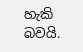හැකි බවයි.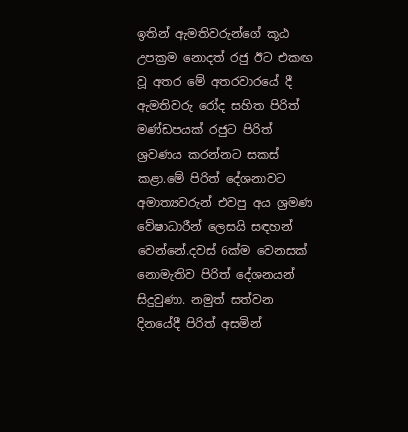ඉතින් ඇමතිවරුන්ගේ කූඨ උපක්‍රම නොදත් රජු ඊට එකඟ වූ අතර මේ අතරවාරයේ දී ඇමතිවරු රෝද සහිත පිරිත් මණ්ඩපයක් රජුට පිරිත් ශ්‍රවණය කරන්නට සකස්  කළා.මේ පිරිත් දේශනාවට අමාත්‍යවරුන් එවපු අය ශ්‍රමණ වේෂාධාරීන් ලෙසයි සඳහන් වෙන්නේ.දවස් 6ක්ම වෙනසක් නොමැතිව පිරිත් දේශනයන් සිදුවුණා. නමුත් සත්වන දිනයේදී පිරිත් අසමින්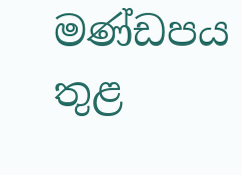මණ්ඩපය තුළ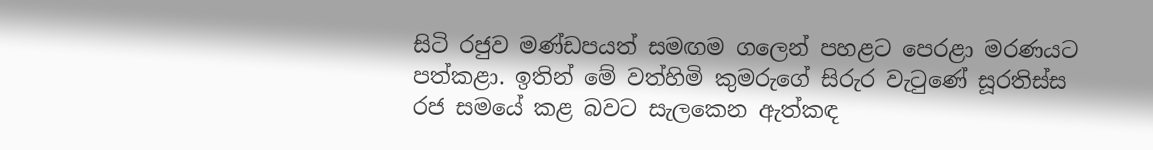සිටි රජුව මණ්ඩපයත් සමඟම ගලෙන් පහළට පෙරළා මරණයට පත්කළා. ඉතින් මේ වත්හිමි කුමරුගේ සිරුර වැටුණේ සූරතිස්ස රජ සමයේ කළ බවට සැලකෙන ඇත්කඳ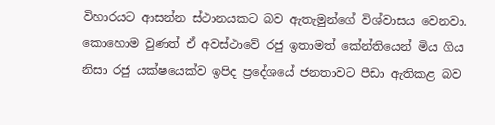විහාරයට ආසන්න ස්ථානයකට බව ඇතැමුන්ගේ විශ්වාසය වෙනවා. කොහොම වුණත් ඒ අවස්ථාවේ රජු ඉතාමත් කේන්තියෙන් මිය ගිය නිසා රජු යක්ෂයෙක්ව ඉපිද ප්‍රදේශයේ ජනතාවට පීඩා ඇතිකළ බව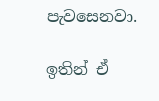පැවසෙනවා.

ඉතින් ඒ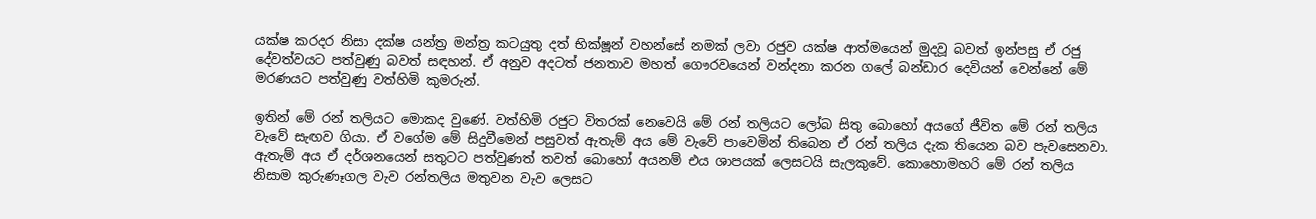යක්ෂ කරදර නිසා දක්ෂ යන්ත්‍ර මන්ත්‍ර කටයුතු දත් භික්ෂූන් වහන්සේ නමක් ලවා රජුව යක්ෂ ආත්මයෙන් මුදවූ බවත් ඉන්පසු ඒ රජු දේවත්වයට පත්වුණු බවත් සඳහන්. ඒ අනුව අදටත් ජනතාව මහත් ගෞරවයෙන් වන්දනා කරන ගලේ බන්ඩාර දෙවියන් වෙන්නේ මේ මරණයට පත්වුණු වත්හිමි කුමරුන්.

ඉතින් මේ රන් තලියට මොකද වුණේ. වත්හිමි රජුට විතරක් නෙවෙයි මේ රන් තලියට ලෝබ සිතු බොහෝ අයගේ ජීවිත මේ රන් තලිය වැවේ සැඟව ගියා. ඒ වගේම මේ සිදුවීමෙන් පසුවත් ඇතැම් අය මේ වැවේ පාවෙමින් තිබෙන ඒ රන් තලිය දැක තියෙන බව පැවසෙනවා. ඇතැම් අය ඒ දර්ශනයෙන් සතුටට පත්වුණත් තවත් බොහෝ අයනම් එය ශාපයක් ලෙසටයි සැලකුවේ. කොහොමහරි මේ රන් තලිය නිසාම කුරුණෑගල වැව රන්තලිය මතුවන වැව ලෙසට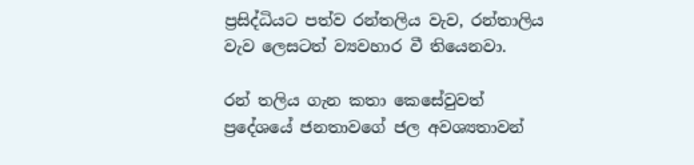ප්‍රසිද්ධියට පත්ව රන්තලිය වැව, රන්තාලිය වැව ලෙසටත් ව්‍යවහාර වී තියෙනවා.

රන් තලිය ගැන කතා කෙසේවුවත් ප්‍රදේශයේ ජනතාවගේ ජල අවශ්‍යතාවන්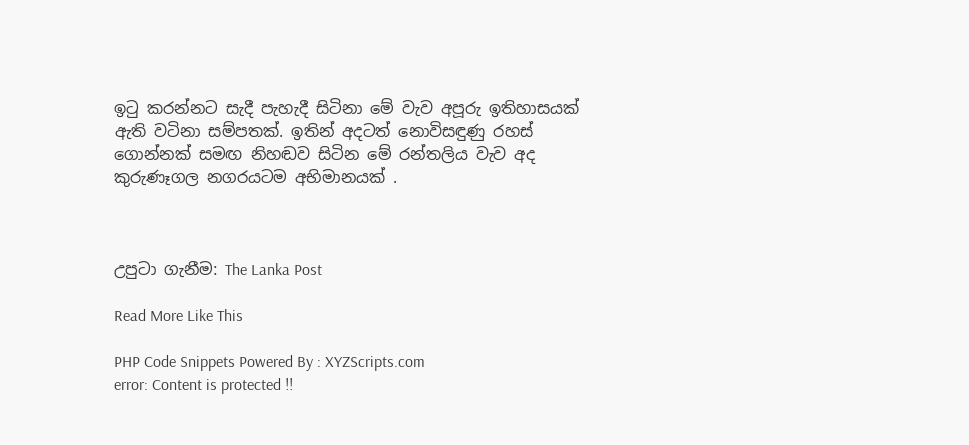ඉටු කරන්නට සැදී පැහැදී සිටිනා මේ වැව අපූරු ඉතිහාසයක් ඇති වටිනා සම්පතක්. ඉතින් අදටත් නොවිසඳුණු රහස් ගොන්නක් සමඟ නිහඬව සිටින මේ රන්තලිය වැව අද කුරුණෑගල නගරයටම අභිමානයක් .



උපුටා ගැනීම: The Lanka Post

Read More Like This

PHP Code Snippets Powered By : XYZScripts.com
error: Content is protected !!